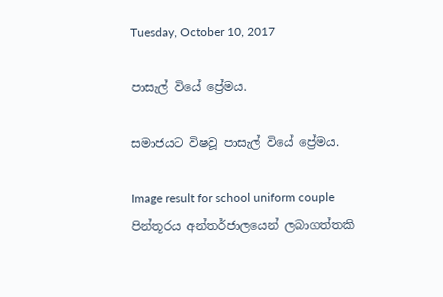Tuesday, October 10, 2017

පාසැල් වියේ ප්‍රේමය.

සමාජයට විෂවූ පාසැල් වියේ ප්‍රේමය.

Image result for school uniform couple
පින්තූරය අන්තර්ජාලයෙන් ලබාගත්තකි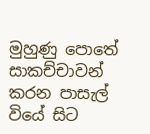මුහුණු පොතේ සාකච්චාවන් කරන පාසැල් වියේ සිට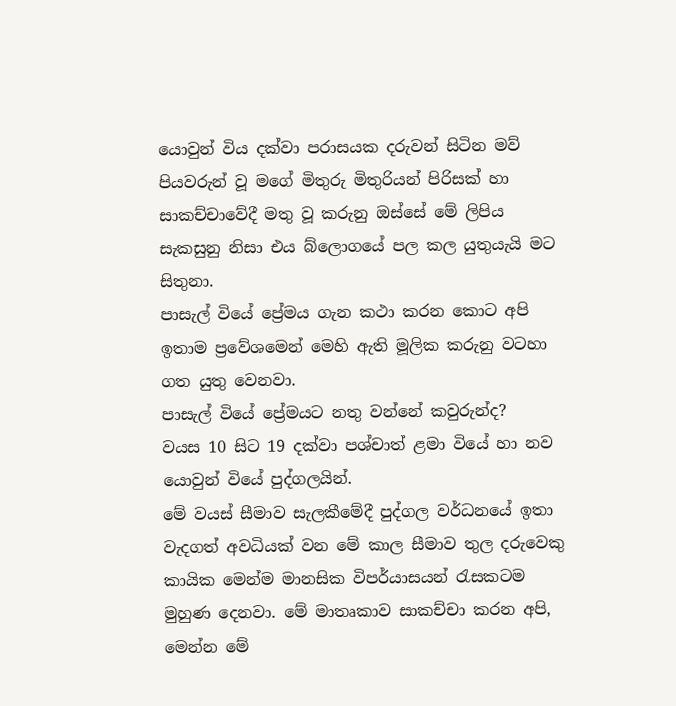යොවුන් විය දක්වා පරාසයක දරුවන් සිටින මව් පියවරුන් වූ මගේ මිතුරු මිතුරියන් පිරිසක් හා සාකච්චාවේදී මතු වූ කරුනු ඔස්සේ මේ ලිපිය සැකසුනු නිසා එය බ්ලොගයේ පල කල යුතුයැයි මට සිතුනා.
පාසැල් වියේ ප්‍රේමය ගැන කථා කරන කොට අපි ඉතාම ප්‍රවේශමෙන් මෙහි ඇති මූලික කරුනු වටහා ගත යුතු වෙනවා.
පාසැල් වියේ ප්‍රේමයට නතු වන්නේ කවුරුන්ද?
වයස 10 සිට 19 දක්වා පශ්චාත් ළමා වියේ හා නව යොවුන් වියේ පුද්ගලයින්.
මේ වයස් සීමාව සැලකීමේදී පුද්ගල වර්ධනයේ ඉතා වැදගත් අවධියක් වන මේ කාල සීමාව තුල දරුවෙකු කායික මෙන්ම මානසික විපර්යාසයන් රැසකටම මුහුණ දෙනවා. මේ මාතෘකාව සාකච්චා කරන අපි, මෙන්න මේ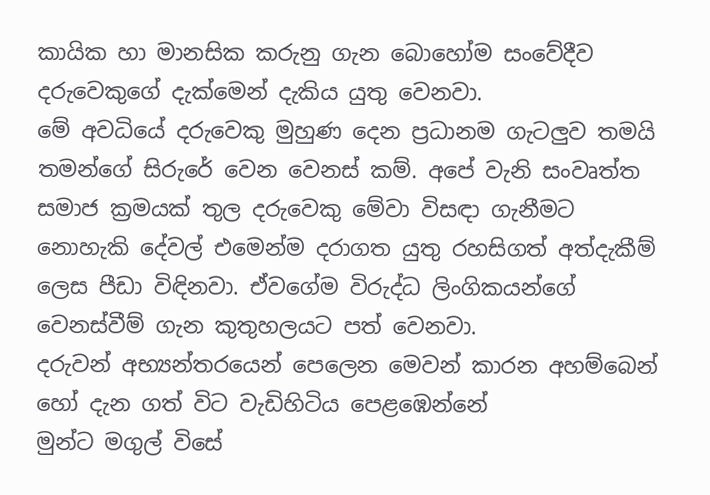කායික හා මානසික කරුනු ගැන බොහෝම සංවේදීව දරුවෙකුගේ දැක්මෙන් දැකිය යුතු වෙනවා.
මේ අවධියේ දරුවෙකු මුහුණ දෙන ප්‍රධානම ගැටලුව තමයි තමන්ගේ සිරුරේ වෙන වෙනස් කම්. අපේ වැනි සංවෘත්ත සමාජ ක්‍රමයක් තුල දරුවෙකු මේවා විසඳා ගැනීමට නොහැකි දේවල් එමෙන්ම දරාගත යුතු රහසිගත් අත්දැකීම් ලෙස පීඩා විඳිනවා. ඒවගේම විරුද්ධ ලිංගිකයන්ගේ වෙනස්වීම් ගැන කුතුහලයට පත් වෙනවා.
දරුවන් අභ්‍යන්තරයෙන් පෙලෙන මෙවන් කාරන අහම්බෙන් හෝ දැන ගත් විට වැඩිහිටිය පෙළඹෙන්නේ
මුන්ට මගුල් විසේ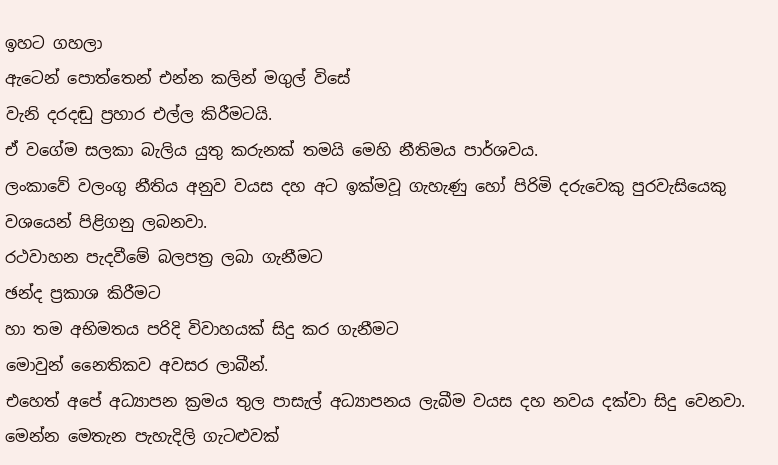ඉහට ගහලා
ඇටෙන් පොත්තෙන් එන්න කලින් මගුල් විසේ
වැනි දරදඬු ප්‍රහාර එල්ල කිරීමටයි.
ඒ වගේම සලකා බැලිය යුතු කරුනක් තමයි මෙහි නීතිමය පාර්ශවය.
ලංකාවේ වලංගු නීතිය අනුව වයස දහ අට ඉක්මවූ ගැහැණු හෝ පිරිමි දරුවෙකු පුරවැසියෙකු වශයෙන් පිළිගනු ලබනවා.
රථවාහන පැදවීමේ බලපත්‍ර ලබා ගැනීමට
ඡන්ද ප්‍රකාශ කිරීමට
හා තම අභිමතය පරිදි විවාහයක් සිදු කර ගැනීමට
මොවුන් නෛතිකව අවසර ලාබීන්.
එහෙත් අපේ අධ්‍යාපන ක්‍රමය තුල පාසැල් අධ්‍යාපනය ලැබීම වයස දහ නවය දක්වා සිදු වෙනවා. මෙන්න මෙතැන පැහැදිලි ගැටළුවක්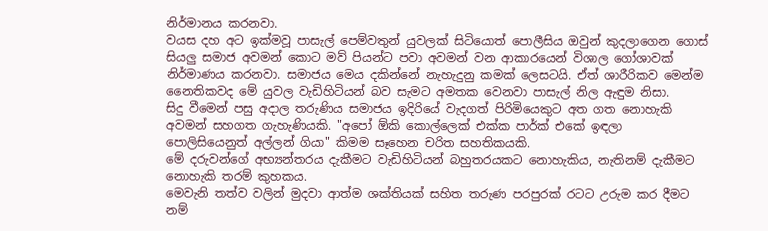නිර්මානය කරනවා.
වයස දහ අට ඉක්මවූ පාසැල් පෙම්වතුන් යුවලක් සිටියොත් පොලීසිය ඔවුන් කුදලාගෙන ගොස් සියලු සමාජ අවමන් කොට මව් පියන්ට පවා අවමන් වන ආකාරයෙන් විශාල ගෝශාවක් නිර්මාණය කරනවා. සමාජය මෙය දකින්නේ නැහැදුනු කමක් ලෙසටයි. ඒත් ශාරීරිකව මෙන්ම නෛතිකවද මේ යුවල වැඩිහිටියන් බව සැමට අමතක වෙනවා පාසැල් නිල ඇඳුම නිසා.
සිදු වීමෙන් පසු අදාල තරුණිය සමාජය ඉදිරියේ වැදගත් පිරිමියෙකුට අත ගත නොහැකි අවමන් සහගත ගැහැණියකි. "අපෝ ඕකි කොල්ලෙක් එක්ක පාර්ක් එකේ ඉඳලා පොලිසියෙනුත් අල්ලන් ගියා" කිමම සෑහෙන චරිත සහතිකයකි.
මේ දරුවන්ගේ අභ්‍යන්තරය දැකීමට වැඩිහිටියන් බහුතරයකට නොහැකිය, නැතිනම් දැකීමට නොහැකි තරම් කුහකය.
මෙවැනි තත්ව වලින් මුදවා ආත්ම ශක්තියක් සහිත තරුණ පරපුරක් රටට උරුම කර දීමට නම්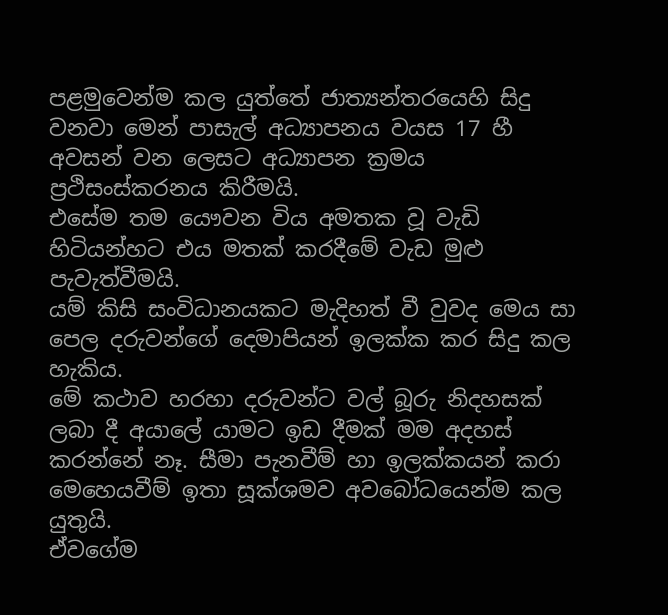පළමුවෙන්ම කල යුත්තේ ජාත්‍යන්තරයෙහි සිදු වනවා මෙන් පාසැල් අධ්‍යාපනය වයස 17 හී අවසන් වන ලෙසට අධ්‍යාපන ක්‍රමය ප්‍රථිසංස්කරනය කිරීමයි.
එසේම තම යෞවන විය අමතක වූ වැඩි හිටියන්හට එය මතක් කරදීමේ වැඩ මුළු පැවැත්වීමයි.
යම් කිසි සංවිධානයකට මැදිහත් වී වුවද මෙය සා පෙල දරුවන්ගේ දෙමාපියන් ඉලක්ක කර සිදු කල හැකිය.
මේ කථාව හරහා දරුවන්ට වල් බූරු නිදහසක් ලබා දී අයාලේ යාමට ඉඩ දීමක් මම අදහස් කරන්නේ නෑ. සීමා පැනවීම් හා ඉලක්කයන් කරා මෙහෙයවීම් ඉතා සූක්ශමව අවබෝධයෙන්ම කල යුතුයි.
ඒවගේම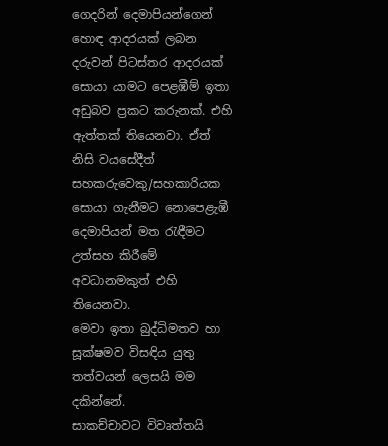ගෙදරින් දෙමාපියන්ගෙන් හොඳ ආදරයක් ලබන දරුවන් පිටස්තර ආදරයක් සොයා යාමට පෙළඹීම් ඉතා අඩුබව ප්‍රකට කරුනක්. එහි ඇත්තක් තියෙනවා. ඒත් නිසි වයසේදීත් සහකරුවෙකු/සහකාරියක සොයා ගැනීමට නොපෙළැඹී දෙමාපියන් මත රැඳීමට උත්සහ කිරීමේ අවධානමකුත් එහි තියෙනවා.
මෙවා ඉතා බුද්ධිමතව හා සූක්ෂමව විසඳිය යුතු තත්වයන් ලෙසයි මම දකින්නේ.
සාකච්චාවට විවෘත්තයි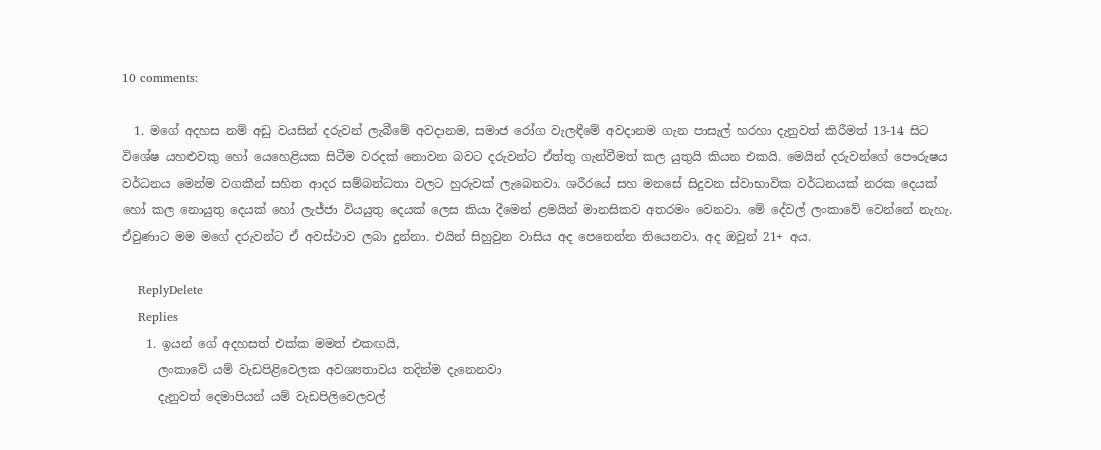10 comments:

  1. මගේ අදහස නම් අඩු වයසින් දරුවන් ලැබීමේ අවදානම, සමාජ රෝග වැලඳීමේ අවදානම ගැන පාසැල් හරහා දැනුවත් කිරීමත් 13-14 සිට විශේෂ යහළුවකු හෝ යෙහෙළියක සිටීම වරදක් නොවන බවට දරුවන්ට ඒත්තු ගැන්වීමත් කල යුතුයි කියන එකයි. මෙයින් දරුවන්ගේ පෞරුෂය වර්ධනය මෙන්ම වගකීන් සහිත ආදර සම්බන්ධතා වලට හුරුවක් ලැබෙනවා. ශරීරයේ සහ මනසේ සිදුවන ස්වාභාවික වර්ධනයක් නරක දෙයක් හෝ කල නොයුතු දෙයක් හෝ ලැජ්ජා වියයුතු දෙයක් ලෙස කියා දීමෙන් ළමයින් මානසිකව අතරමං වෙනවා. මේ දේවල් ලංකාවේ වෙන්නේ නැහැ. ඒවුණාට මම මගේ දරුවන්ට ඒ අවස්ථාව ලබා දුන්නා. එයින් සිහුවුන වාසිය අද පෙනෙන්න තියෙනවා. අද ඔවුන් 21+ අය.

    ReplyDelete
    Replies
    1. ඉයන් ගේ අදහසත් එක්ක මමත් එකඟයි,
      ලංකාවේ යම් වැඩපිළිවෙලක අවශ්‍යතාවය තදින්ම දැනෙනවා
      දැනුවත් දෙමාපියන් යම් වැඩපිලිවෙලවල්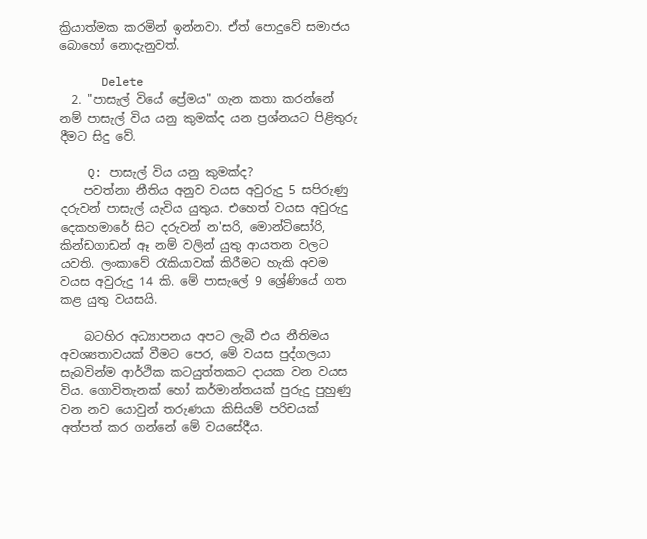ක්‍රියාත්මක කරමින් ඉන්නවා. ඒත් පොදුවේ සමාජය බොහෝ නොදැනුවත්.

      Delete
  2. "පාසැල් වියේ ප්‍රේමය" ගැන කතා කරන්නේ නම් පාසැල් විය යනු කුමක්ද යන ප්‍රශ්නයට පිළිතුරු දීමට සිදු වේ.

    Q: පාසැල් විය යනු කුමක්ද?
    පවත්නා නීතිය අනුව වයස අවුරුදු 5 සපිරුණු දරුවන් පාසැල් යැවිය යුතුය. එහෙත් වයස අවුරුදු දෙකහමාරේ සිට දරුවන් න'සරි, මොන්ටිසෝරි, කින්ඩගාඩන් ඈ නම් වලින් යුතු ආයතන වලට යවති. ලංකාවේ රැකියාවක් කිරීමට හැකි අවම වයස අවුරුදු 14 කි. මේ පාසැලේ 9 ශ්‍රේණියේ ගත කළ යුතු වයසයි.

    බටහිර අධ්‍යාපනය අපට ලැබී එය නීතිමය අවශ්‍යතාවයක් වීමට පෙර, මේ වයස පුද්ගලයා සැබවින්ම ආර්ථික කටයුත්තකට දායක වන වයස විය. ගොවිතැනක් හෝ කර්මාන්තයක් පුරුදු පුහුණු වන නව යොවුන් තරුණයා කිසියම් පරිචයක් අත්පත් කර ගන්නේ මේ වයසේදීය.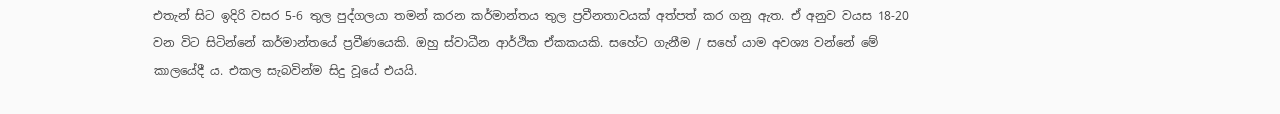එතැන් සිට ඉදිරි වසර 5-6 තුල පුද්ගලයා තමන් කරන කර්මාන්තය තුල ප්‍රවීනතාවයක් අත්පත් කර ගනු ඇත. ඒ අනුව වයස 18-20 වන විට සිටින්නේ කර්මාන්තයේ ප්‍රවීණයෙකි. ඔහු ස්වාධීන ආර්ථික ඒකකයකි. සහේට ගැනීම / සහේ යාම අවශ්‍ය වන්නේ මේ කාලයේදී ය. එකල සැබවින්ම සිදු වූයේ එයයි.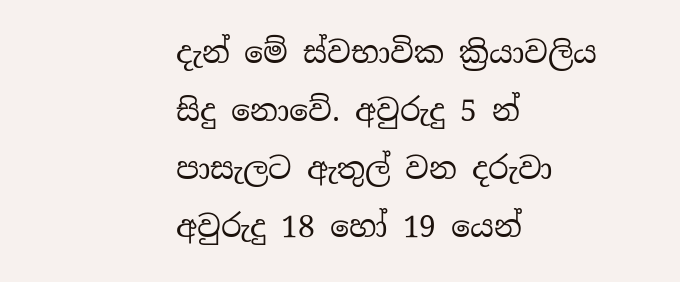දැන් මේ ස්වභාවික ක්‍රියාවලිය සිදු නොවේ. අවුරුදු 5 න් පාසැලට ඇතුල් වන දරුවා අවුරුදු 18 හෝ 19 යෙන්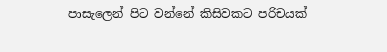පාසැලෙන් පිට වන්නේ කිසිවකට පරිචයක්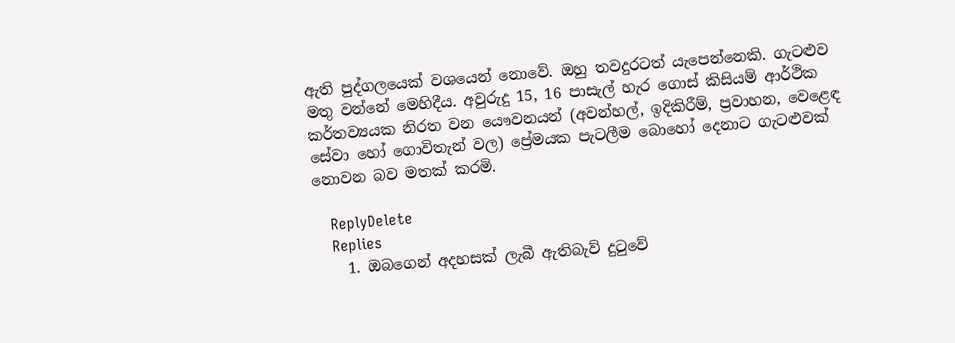ඇති පුද්ගලයෙක් වශයෙන් නොවේ. ඔහු තවදුරටත් යැපෙන්නෙකි. ගැටළුව මතු වන්නේ මෙහිදීය. අවුරුදු 15, 16 පාසැල් හැර ගොස් කිසියම් ආර්ථික කර්තව්‍යයක නිරත වන යෞවනයන් (අවන්හල්, ඉදිකිරීම්, ප්‍රවාහන, වෙළෙඳ සේවා හෝ ගොවිතැන් වල) ප්‍රේමයක පැටලීම බොහෝ දෙනාට ගැටළුවක් නොවන බව මතක් කරමි.

    ReplyDelete
    Replies
    1. ඔබගෙන් අදහසක් ලැබී ඇතිබැව් දුටුවේ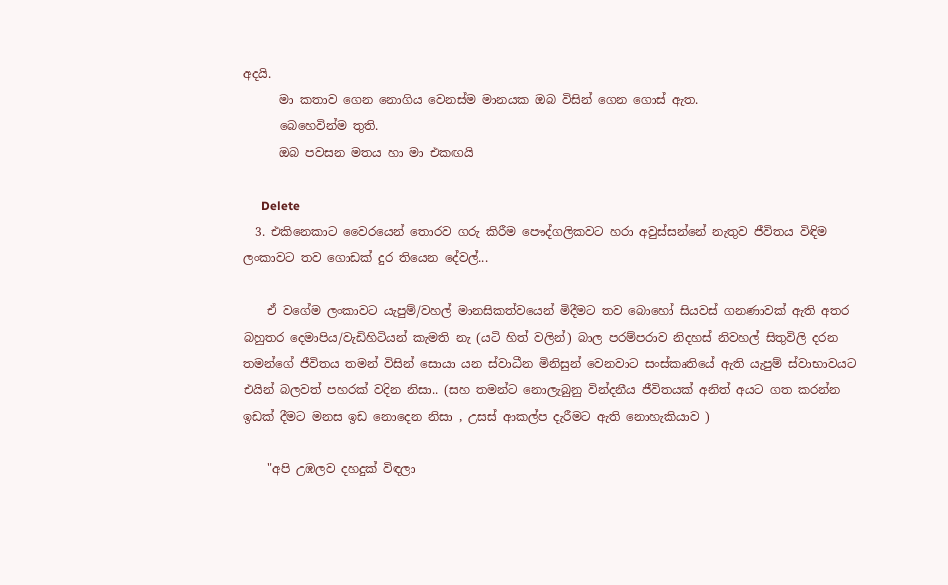අදයි.
      මා කතාව ගෙන නොගිය වෙනස්ම මානයක ඔබ විසින් ගෙන ගොස් ඇත.
      බෙහෙවින්ම තුති.
      ඔබ පවසන මතය හා මා එකඟයි

      Delete
  3. එකිනෙකාට වෛරයෙන් තොරව ගරු කිරීම පෞද්ගලිකවට හරා අවුස්සන්නේ නැතුව ජීවිතය විඳිම ලංකාවට තව ගොඩක් දුර තියෙන දේවල්...

    ඒ වගේම ලංකාවට යැපුම්/වහල් මානසිකත්වයෙන් මිදීමට තව බොහෝ සියවස් ගනණාවක් ඇති අතර බහුතර දෙමාපිය/වැඩිහිටියන් කැමති නැ (යටි හිත් වලින්) බාල පරම්පරාව නිදහස් නිවහල් සිතුවිලි දරන තමන්ගේ ජීවිතය තමන් විසින් සොයා යන ස්වාධීන මිනිසුන් වෙනවාට සංස්කෘතියේ ඇති යැපුම් ස්වාභාවයට එයින් බලවත් පහරක් වදින නිසා.. (සහ තමන්ට නොලැබුනු වින්දනීය ජීවිතයක් අනිත් අයට ගත කරන්න ඉඩක් දීමට මනස ඉඩ නොදෙන නිසා , උසස් ආකල්ප දැරීමට ඇති නොහැකියාව )

    "අපි උඹලව දහදුක් විඳලා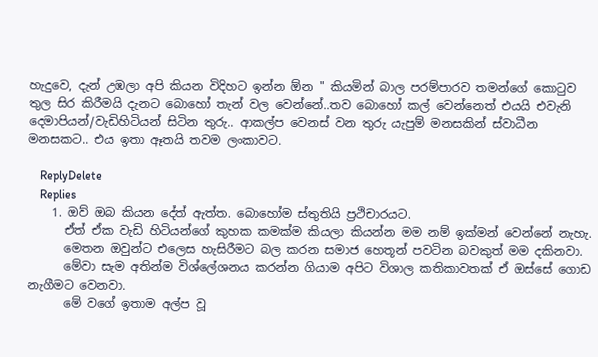හැදුවෙ, දැන් උඹලා අපි කියන විදිහට ඉන්න ඕන " කියමින් බාල පරම්පාරව තමන්ගේ කොටුව තුල සිර කිරීමයි දැනට බොහෝ තැන් වල වෙන්නේ..තව බොහෝ කල් වෙන්නෙත් එයයි එවැනි දෙමාපියන්/වැඩිහිටියන් සිටින තුරු.. ආකල්ප වෙනස් වන තුරු යැපුම් මනසකින් ස්වාධීන මනසකට.. එය ඉතා ඈතයි තවම ලංකාවට.

    ReplyDelete
    Replies
    1. ඔව් ඔබ කියන දේත් ඇත්ත. බොහෝම ස්තුතියි ප්‍රථිචාරයට.
      ඒත් ඒක වැඩි හිටියන්ගේ කුහක කමක්ම කියලා කියන්න මම නම් ඉක්මන් වෙන්නේ නැහැ.
      මෙතන ඔවුන්ට එලෙස හැසිරීමට බල කරන සමාජ හෙතූන් පවටින බවකුත් මම දකිනවා.
      මේවා සැම අතින්ම විශ්ලේශනය කරන්න ගියාම අපිට විශාල කතිකාවතක් ඒ ඔස්සේ ගොඩ නැගීමට වෙනවා.
      මේ වගේ ඉතාම අල්ප වූ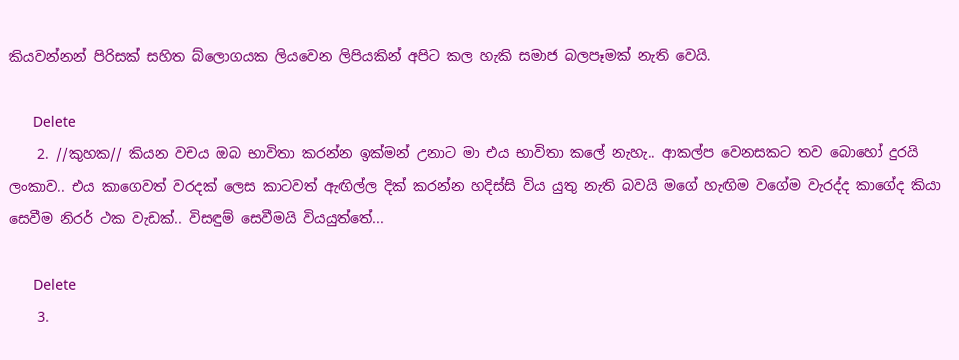කියවන්නන් පිරිසක් සහිත බ්ලොගයක ලියවෙන ලිපියකින් අපිට කල හැකි සමාජ බලපෑමක් නැති වෙයි.

      Delete
    2. //කුහක// කියන වචය ඔබ භාවිතා කරන්න ඉක්මන් උනාට මා එය භාවිතා කලේ නැහැ.. ආකල්ප වෙනසකට තව බොහෝ දුරයි ලංකාව.. එය කාගෙවත් වරදක් ලෙස කාටවත් ඇඟිල්ල දික් කරන්න හදිස්සි විය යුතු නැති බවයි මගේ හැඟිම වගේම වැරද්ද කාගේද කියා සෙවීම නිරර් ථක වැඩක්.. විසඳුම් සෙවීමයි වියයුත්තේ...

      Delete
    3.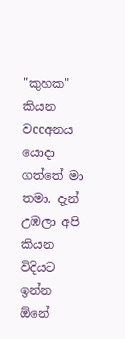"කුහක" කියන වccඅනය යොදා ගත්තේ මා තමා. දැන් උඹලා අපි කියන විදියට ඉන්න ඕනේ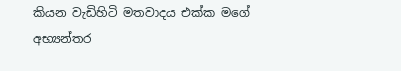කියන වැඩිහිටි මතවාදය එක්ක මගේ අභ්‍යන්තර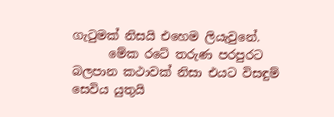ගැටුමක් නිසයි එහෙම ලියැවුනේ.
      මේක රටේ තරුණ පරපුරට බලපාන කථාවක් නිසා එයට විසඳුම් සෙවිය යුතුයි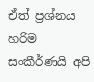ඒත් ප්‍රශ්නය හරිම සංකීර්ණයි අපි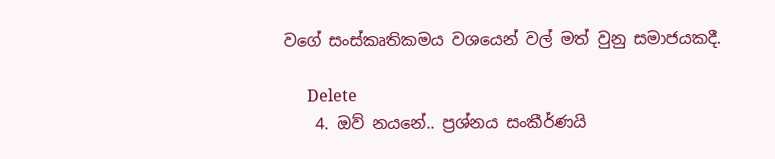වගේ සංස්කෘතිකමය වශයෙන් වල් මත් වුනු සමාජයකදී.

      Delete
    4. ඔව් නයනේ.. ප්‍රශ්නය සංකීර්ණයි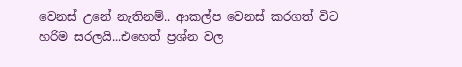වෙනස් උනේ නැතිනම්.. ආකල්ප වෙනස් කරගත් විට හරිම සරලයි...එහෙත් ප්‍රශ්න වල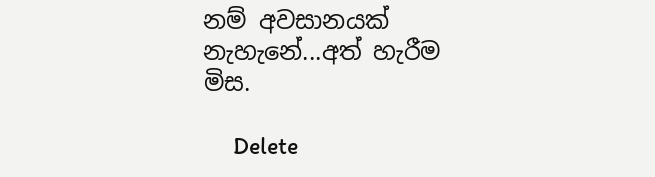නම් අවසානයක් නැහැනේ...අත් හැරීම මිස.

      Delete